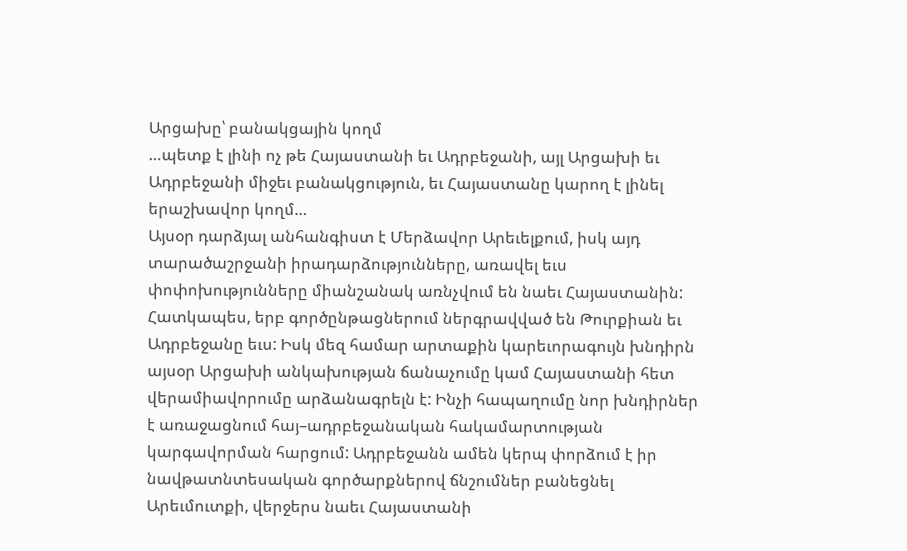Արցախը՝ բանակցային կողմ
…պետք է լինի ոչ թե Հայաստանի եւ Ադրբեջանի, այլ Արցախի եւ Ադրբեջանի միջեւ բանակցություն, եւ Հայաստանը կարող է լինել երաշխավոր կողմ…
Այսօր դարձյալ անհանգիստ է Մերձավոր Արեւելքում, իսկ այդ տարածաշրջանի իրադարձությունները, առավել եւս փոփոխությունները միանշանակ առնչվում են նաեւ Հայաստանին: Հատկապես, երբ գործընթացներում ներգրավված են Թուրքիան եւ Ադրբեջանը եւս: Իսկ մեզ համար արտաքին կարեւորագույն խնդիրն այսօր Արցախի անկախության ճանաչումը կամ Հայաստանի հետ վերամիավորումը արձանագրելն է: Ինչի հապաղումը նոր խնդիրներ է առաջացնում հայ–ադրբեջանական հակամարտության կարգավորման հարցում: Ադրբեջանն ամեն կերպ փորձում է իր նավթատնտեսական գործարքներով ճնշումներ բանեցնել Արեւմուտքի, վերջերս նաեւ Հայաստանի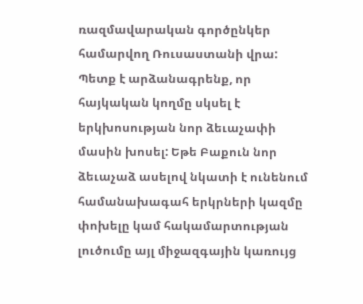ռազմավարական գործընկեր համարվող Ռուսաստանի վրա:
Պետք է արձանագրենք, որ հայկական կողմը սկսել է երկխոսության նոր ձեւաչափի մասին խոսել: Եթե Բաքուն նոր ձեւաչաձ ասելով նկատի է ունենում համանախագահ երկրների կազմը փոխելը կամ հակամարտության լուծումը այլ միջազգային կառույց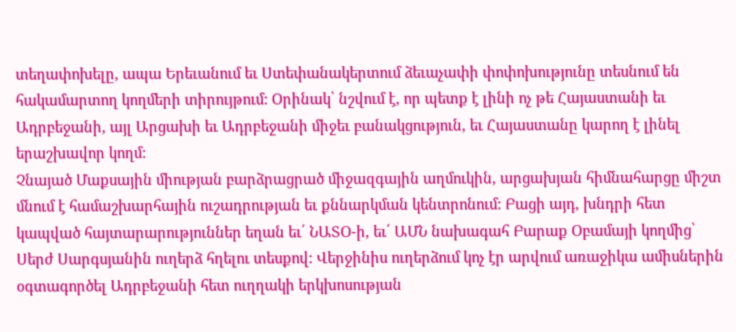տեղափոխելը, ապա Երեւանում եւ Ստեփանակերտում ձեւաչափի փոփոխությունը տեսնում են հակամարտող կողմերի տիրույթում: Օրինակ՝ նշվում է, որ պետք է լինի ոչ թե Հայաստանի եւ Ադրբեջանի, այլ Արցախի եւ Ադրբեջանի միջեւ բանակցություն, եւ Հայաստանը կարող է լինել երաշխավոր կողմ:
Չնայած Մաքսային միության բարձրացրած միջազգային աղմուկին, արցախյան հիմնահարցը միշտ մնում է համաշխարհային ուշադրության եւ քննարկման կենտրոնում: Բացի այդ, խնդրի հետ կապված հայտարարություններ եղան եւ՛ ՆԱՏՕ-ի, եւ՛ ԱՄՆ նախագահ Բարաք Օբամայի կողմից՝ Սերժ Սարգսյանին ուղերձ հղելու տեսքով: Վերջինիս ուղերձում կոչ էր արվում առաջիկա ամիսներին օգտագործել Ադրբեջանի հետ ուղղակի երկխոսության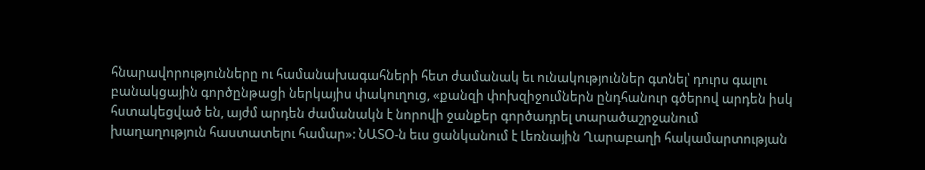հնարավորությունները ու համանախագահների հետ ժամանակ եւ ունակություններ գտնել՝ դուրս գալու բանակցային գործընթացի ներկայիս փակուղուց, «քանզի փոխզիջումներն ընդհանուր գծերով արդեն իսկ հստակեցված են, այժմ արդեն ժամանակն է նորովի ջանքեր գործադրել տարածաշրջանում խաղաղություն հաստատելու համար»: ՆԱՏՕ-ն եւս ցանկանում է Լեռնային Ղարաբաղի հակամարտության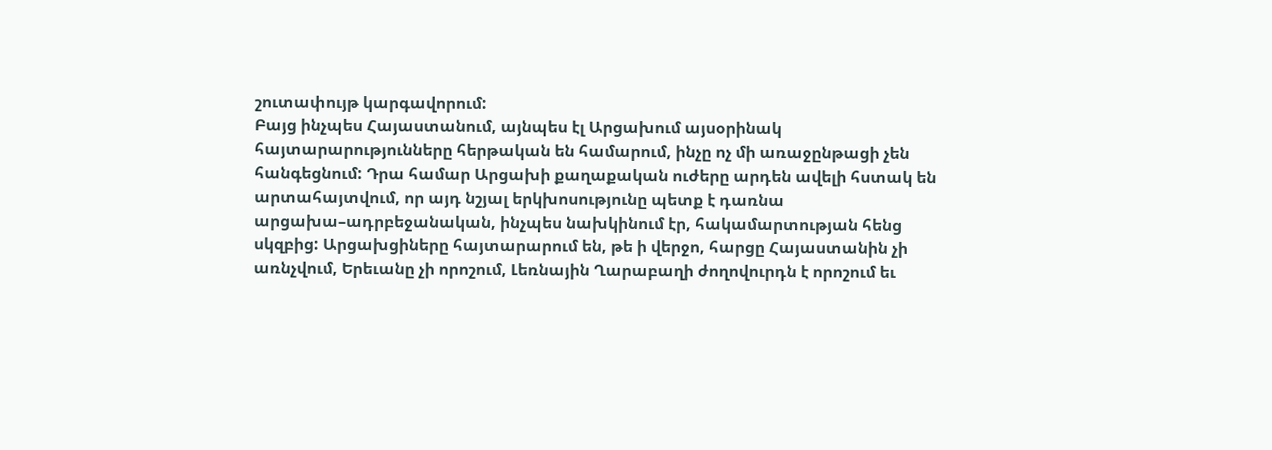շուտափույթ կարգավորում:
Բայց ինչպես Հայաստանում, այնպես էլ Արցախում այսօրինակ հայտարարությունները հերթական են համարում, ինչը ոչ մի առաջընթացի չեն հանգեցնում: Դրա համար Արցախի քաղաքական ուժերը արդեն ավելի հստակ են արտահայտվում, որ այդ նշյալ երկխոսությունը պետք է դառնա արցախա–ադրբեջանական, ինչպես նախկինում էր, հակամարտության հենց սկզբից: Արցախցիները հայտարարում են, թե ի վերջո, հարցը Հայաստանին չի առնչվում, Երեւանը չի որոշում, Լեռնային Ղարաբաղի ժողովուրդն է որոշում եւ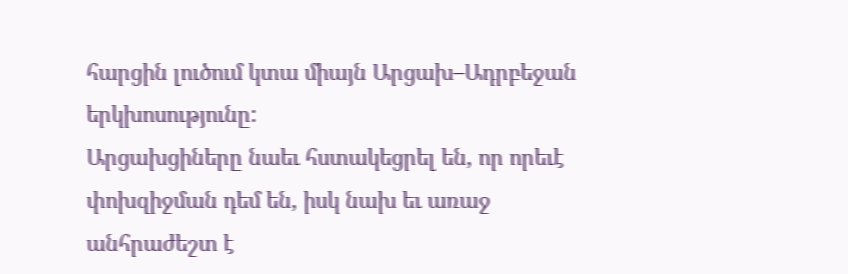հարցին լուծում կտա միայն Արցախ–Ադրբեջան երկխոսությունը:
Արցախցիները նաեւ հստակեցրել են, որ որեւէ փոխզիջման դեմ են, իսկ նախ եւ առաջ անհրաժեշտ է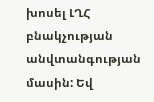խոսել ԼՂՀ բնակչության անվտանգության մասին: Եվ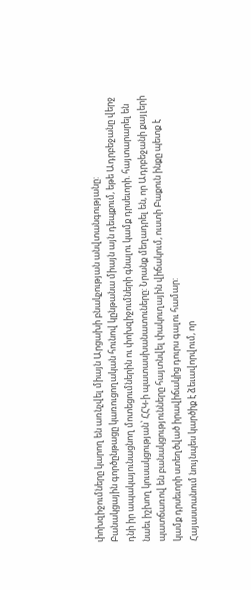փոխզիջումները կարող են առնչվել միայն Արցախի բնակչության անվտանգությանը:
Բանակցային գործընթացը կառուցողական հունով կընթանա միայն այն դեպքում, եթե Ադրբեջանը վերջ դնի իր ապակայունացնող մոտեցումներին ու փոխզիջումների գնալու կամք դրսեւորի. հայտարարել են նաեւ իշխող կուսակցության՝ ՀՀԿ-ի պատասխանատուները: Նրանք մեղադրել են, որ Ադրբեջանի քայլերի պատճառով են բանակցությունները հայտնվել փակուղային վիճակում, ուստի Բաքուն ինքը պետք է կամք դրսեւորի ստեղծված իրավիճակից դուրս գալու համար:
Հայաստանում նույնպես կարծիք է ձեւավորվում, որ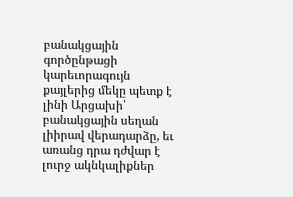բանակցային գործընթացի կարեւորագույն քայլերից մեկը պետք է լինի Արցախի՝ բանակցային սեղան լիիրավ վերադարձը, եւ առանց դրա դժվար է լուրջ ակնկալիքներ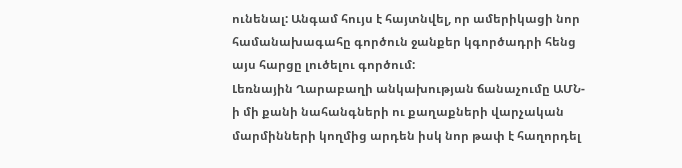ունենալ: Անգամ հույս է հայտնվել, որ ամերիկացի նոր համանախագահը գործուն ջանքեր կգործադրի հենց այս հարցը լուծելու գործում:
Լեռնային Ղարաբաղի անկախության ճանաչումը ԱՄՆ-ի մի քանի նահանգների ու քաղաքների վարչական մարմինների կողմից արդեն իսկ նոր թափ է հաղորդել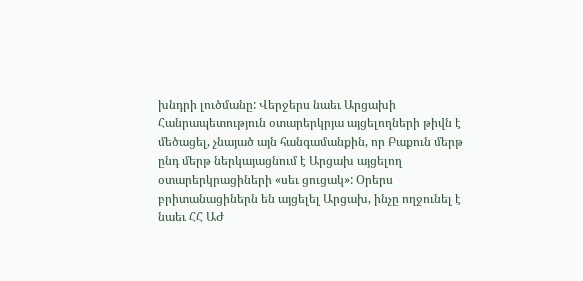խնդրի լուծմանը: Վերջերս նաեւ Արցախի Հանրապետություն օտարերկրյա այցելողների թիվն է մեծացել, չնայած այն հանգամանքին, որ Բաքուն մերթ ընդ մերթ ներկայացնում է Արցախ այցելող օտարերկրացիների «սեւ ցուցակ»: Օրերս բրիտանացիներն են այցելել Արցախ, ինչը ողջունել է նաեւ ՀՀ ԱԺ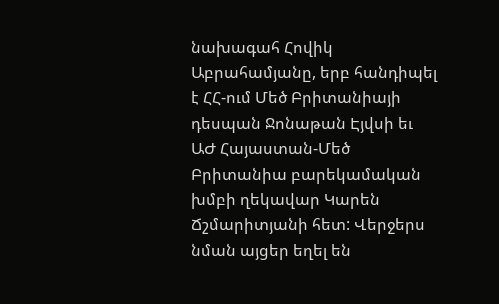նախագահ Հովիկ Աբրահամյանը, երբ հանդիպել է ՀՀ-ում Մեծ Բրիտանիայի դեսպան Ջոնաթան Էյվսի եւ ԱԺ Հայաստան-Մեծ Բրիտանիա բարեկամական խմբի ղեկավար Կարեն Ճշմարիտյանի հետ: Վերջերս նման այցեր եղել են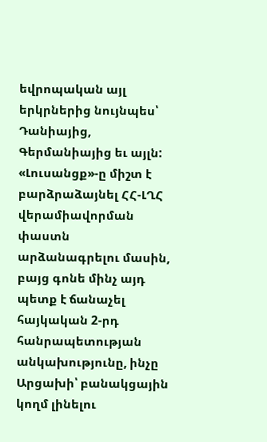եվրոպական այլ երկրներից նույնպես՝ Դանիայից, Գերմանիայից եւ այլն:
«Լուսանցք»-ը միշտ է բարձրաձայնել ՀՀ-ԼՂՀ վերամիավորման փաստն արձանագրելու մասին, բայց գոնե մինչ այդ պետք է ճանաչել հայկական 2-րդ հանրապետության անկախությունը, ինչը Արցախի՝ բանակցային կողմ լինելու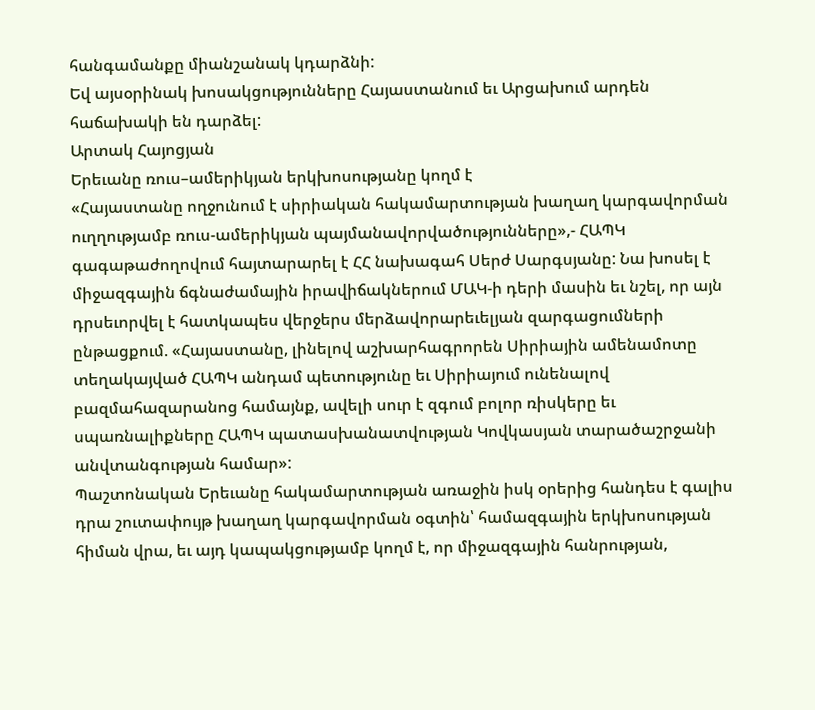հանգամանքը միանշանակ կդարձնի:
Եվ այսօրինակ խոսակցությունները Հայաստանում եւ Արցախում արդեն հաճախակի են դարձել:
Արտակ Հայոցյան
Երեւանը ռուս–ամերիկյան երկխոսությանը կողմ է
«Հայաստանը ողջունում է սիրիական հակամարտության խաղաղ կարգավորման ուղղությամբ ռուս-ամերիկյան պայմանավորվածությունները»,- ՀԱՊԿ գագաթաժողովում հայտարարել է ՀՀ նախագահ Սերժ Սարգսյանը: Նա խոսել է միջազգային ճգնաժամային իրավիճակներում ՄԱԿ-ի դերի մասին եւ նշել, որ այն դրսեւորվել է հատկապես վերջերս մերձավորարեւելյան զարգացումների ընթացքում. «Հայաստանը, լինելով աշխարհագրորեն Սիրիային ամենամոտը տեղակայված ՀԱՊԿ անդամ պետությունը եւ Սիրիայում ունենալով բազմահազարանոց համայնք, ավելի սուր է զգում բոլոր ռիսկերը եւ սպառնալիքները ՀԱՊԿ պատասխանատվության Կովկասյան տարածաշրջանի անվտանգության համար»:
Պաշտոնական Երեւանը հակամարտության առաջին իսկ օրերից հանդես է գալիս դրա շուտափույթ խաղաղ կարգավորման օգտին՝ համազգային երկխոսության հիման վրա, եւ այդ կապակցությամբ կողմ է, որ միջազգային հանրության,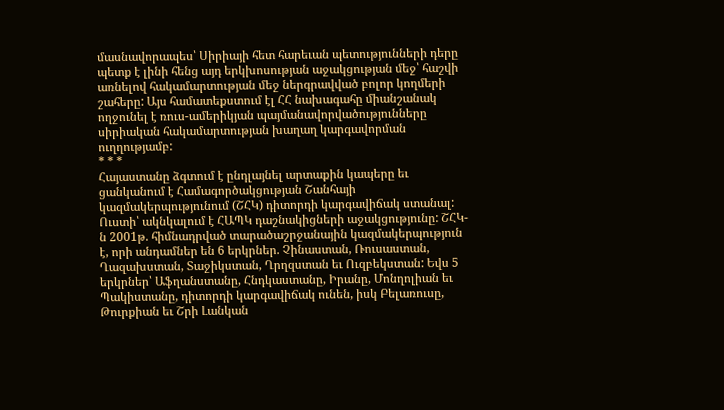մասնավորապես՝ Սիրիայի հետ հարեւան պետությունների դերը պետք է լինի հենց այդ երկխոսության աջակցության մեջ՝ հաշվի առնելով հակամարտության մեջ ներգրավված բոլոր կողմերի շահերը: Այս համատեքստում էլ ՀՀ նախագահը միանշանակ ողջունել է ռուս-ամերիկյան պայմանավորվածությունները սիրիական հակամարտության խաղաղ կարգավորման ուղղությամբ:
* * *
Հայաստանը ձգտում է ընդլայնել արտաքին կապերը եւ ցանկանում է Համագործակցության Շանհայի կազմակերպությունում (ՇՀԿ) դիտորդի կարգավիճակ ստանալ: Ուստի՝ ակնկալում է ՀԱՊԿ դաշնակիցների աջակցությունը: ՇՀԿ-ն 2001թ. հիմնադրված տարածաշրջանային կազմակերպություն է, որի անդամներ են 6 երկրներ. Չինաստան, Ռուսաստան, Ղազախստան, Տաջիկստան, Ղրղզստան եւ Ուզբեկստան: Եվս 5 երկրներ՝ Աֆղանստանը, Հնդկաստանը, Իրանը, Մոնղոլիան եւ Պակիստանը, դիտորդի կարգավիճակ ունեն, իսկ Բելառուսը, Թուրքիան եւ Շրի Լանկան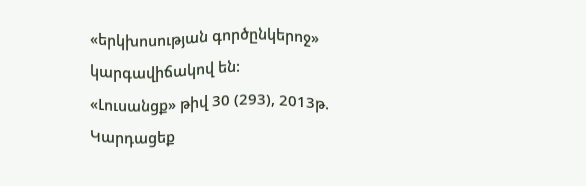«երկխոսության գործընկերոջ» կարգավիճակով են:
«Լուսանցք» թիվ 30 (293), 2013թ.
Կարդացեք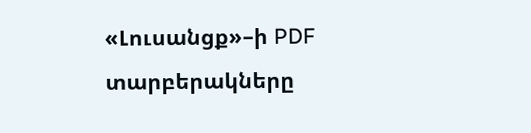«Լուսանցք»–ի PDF տարբերակները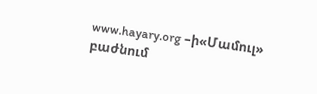www.hayary.org –ի«Մամուլ» բաժնում